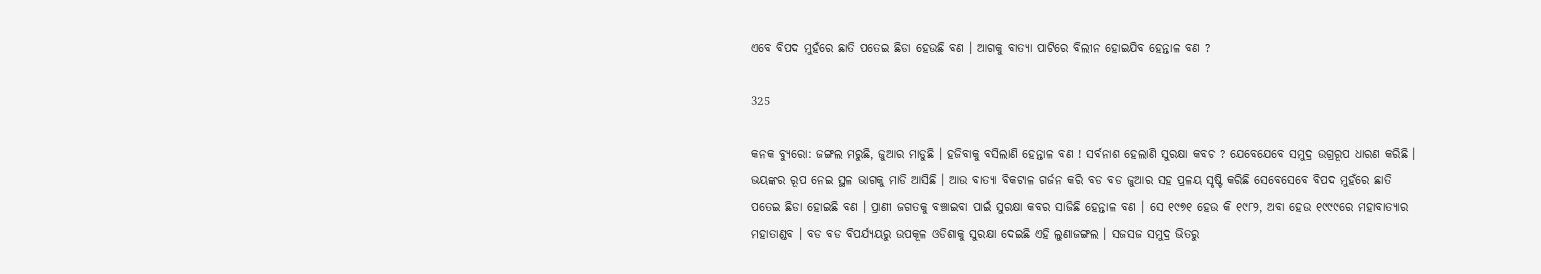ଏବେ ବିପଦ ମୁହଁରେ ଛାତି ପତେଇ ଛିଡା ହେଉଛି ବଣ । ଆଗକୁ ବାତ୍ୟା ପାଟିରେ ବିଲୀନ ହୋଇଯିବ ହେନ୍ତାଳ ବଣ ?

325

କନକ ବ୍ୟୁରୋ: ଜଙ୍ଗଲ ମରୁଛି, ଜୁଆର ମାଡୁଛି । ହଜିବାକୁ ବସିଲାଣି ହେନ୍ତାଳ ବଣ ! ସର୍ବନାଶ ହେଲାଣି ସୁରକ୍ଷା କବଚ ? ଯେବେଯେବେ ସମୁଦ୍ର ଉଗ୍ରରୂପ ଧାରଣ କରିଛି । ଭୟଙ୍କର ରୂପ ନେଇ ସ୍ଥଳ ଭାଗକୁ ମାଡି ଆସିଛି । ଆଉ ବାତ୍ୟା ବିକଟାଳ ଗର୍ଜନ କରି ବଡ ବଡ ଜୁଆର ସହ ପ୍ରଳୟ ସୃଷ୍ଟି କରିଛି ସେବେସେବେ ବିପଦ ମୁହଁରେ ଛାତି ପତେଇ ଛିଡା ହୋଇଛି ବଣ । ପ୍ରାଣୀ ଜଗତକୁ ବଞ୍ଚାଇବା ପାଇଁ ସୁରକ୍ଷା କବର ସାଜିଛି ହେନ୍ତାଳ ବଣ । ସେ ୧୯୭୧ ହେଉ କି ୧୯୮୨, ଅବା ହେଉ ୧୯୯୯ରେ ମହାବାତ୍ୟାର ମହାତାଣ୍ଡବ । ବଡ ବଡ ବିପର୍ଯ୍ୟୟରୁ ଉପକୂଳ ଓଡିଶାକୁ ସୁରକ୍ଷା ଦେଇଛି ଏହି ଲୁଣାଜଙ୍ଗଲ । ସଜସଜ ସମୁଦ୍ର ଭିତରୁ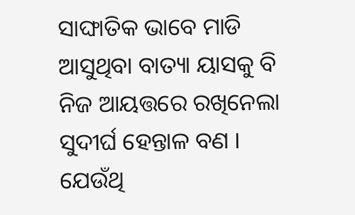ସାଙ୍ଘାତିକ ଭାବେ ମାଡି ଆସୁଥିବା ବାତ୍ୟା ୟାସକୁ ବି ନିଜ ଆୟତ୍ତରେ ରଖିନେଲା ସୁଦୀର୍ଘ ହେନ୍ତାଳ ବଣ । ଯେଉଁଥି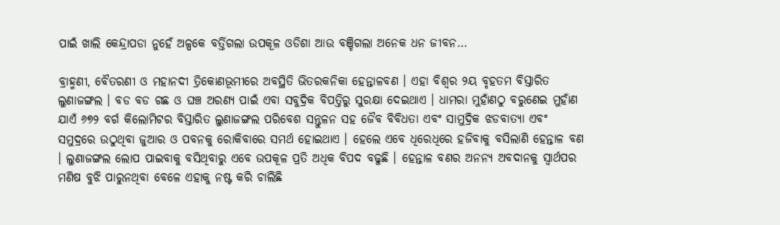ପାଇଁ ଖାଲି କେନ୍ଦ୍ରାପଡା ନୁହେଁ ଅଳ୍ପକେ ବର୍ତ୍ତିଗଲା ଉପକୂଳ ଓଡିଶା ଆଉ ବଞ୍ଚିଗଲା ଅନେକ ଧନ ଜୀବନ…

ବ୍ରାହ୍ମଣୀ, ବୈତରଣୀ ଓ ମହାନଦୀ ତ୍ରିକୋଣଭୂମୀରେ ଅବସ୍ଥିତି ଭିତରକନିକା ହେନ୍ତାଳବଣ । ଏହା ବିଶ୍ୱର ୨ୟ ବୃହତମ ବିସ୍ତାରିତ ଲୁଣାଜଙ୍ଗଲ । ବଡ ବଡ ଗଛ ଓ ଘଞ୍ଚ ଅରଣ୍ୟ ପାଇଁ ଏବା ସବୁଦ୍ରିକ ବିପତ୍ତିରୁ ସୁରକ୍ଷା ଦେଇଥାଏ । ଧାମରା ମୁହାଁଣଠୁ ବରୁଣେଇ ମୁହାଁଣ ଯାଏଁ ୬୭୨ ବର୍ଗ କିଲୋମିଟର ବିସ୍ତାରିତ ଲୁଣାଜଙ୍ଗଲ ପରିବେଶ ସନ୍ତୁଳନ ସହ ଜୈବ ବିବିଧତା ଏବଂ ସାମୁଦ୍ରିକ ଝଡବାତ୍ୟା ଏବଂ ସମୁଦ୍ରରେ ଉଠୁଥିବା ଜୁଆର ଓ ପବନକୁ ରୋକିବାରେ ସମର୍ଥ ହୋଇଥାଏ । ହେଲେ ଏବେ ଧିରେଧିରେ ହଜିବାକୁ ବସିଲାଣି ହେନ୍ତାଳ ବଣ । ଲୁଣାଜଙ୍ଗଲ ଲୋପ ପାଇବାକୁ ବସିଥିବାରୁ ଏବେ ଉପକୂଳ ପ୍ରତି ଅଧିକ ବିପଦ ବଢୁଛି । ହେନ୍ତାଳ ବଣର ଅନନ୍ୟ ଅବଦାନକୁ ସ୍ୱାର୍ଥପର ମଣିଷ ବୁଝି ପାରୁନଥିବା ବେଳେ ଏହାକୁ ନଷ୍ଟ କରି ଚାଲିଛି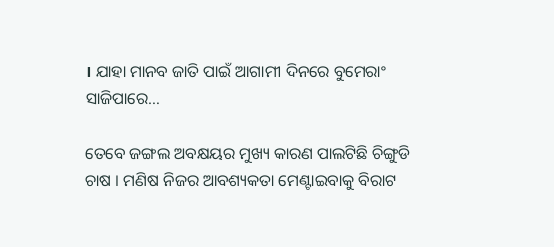। ଯାହା ମାନବ ଜାତି ପାଇଁ ଆଗାମୀ ଦିନରେ ବୁମେରାଂ ସାଜିପାରେ…

ତେବେ ଜଙ୍ଗଲ ଅବକ୍ଷୟର ମୁଖ୍ୟ କାରଣ ପାଲଟିଛି ଚିଙ୍ଗୁଡି ଚାଷ । ମଣିଷ ନିଜର ଆବଶ୍ୟକତା ମେଣ୍ଟାଇବାକୁ ବିରାଟ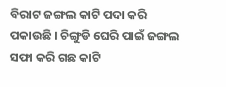ବିରାଟ ଜଙ୍ଗଲ କାଟି ପଦା କରି ପକାଉଛି । ଚିଙ୍ଗୁଡି ଘେରି ପାଇଁ ଜଙ୍ଗଲ ସଫା କରି ଗଛ କାଟି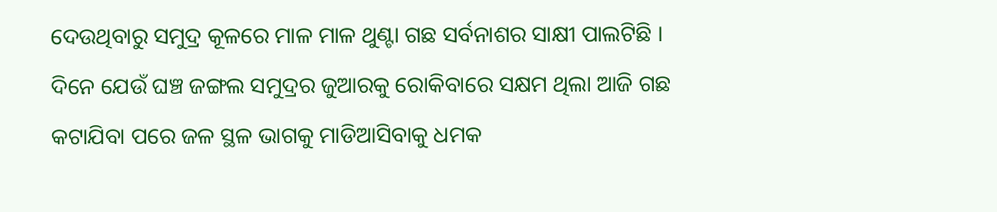ଦେଉଥିବାରୁ ସମୁଦ୍ର କୂଳରେ ମାଳ ମାଳ ଥୁଣ୍ଟା ଗଛ ସର୍ବନାଶର ସାକ୍ଷୀ ପାଲଟିଛି । ଦିନେ ଯେଉଁ ଘଞ୍ଚ ଜଙ୍ଗଲ ସମୁଦ୍ରର ଜୁଆରକୁ ରୋକିବାରେ ସକ୍ଷମ ଥିଲା ଆଜି ଗଛ କଟାଯିବା ପରେ ଜଳ ସ୍ଥଳ ଭାଗକୁ ମାଡିଆସିବାକୁ ଧମକ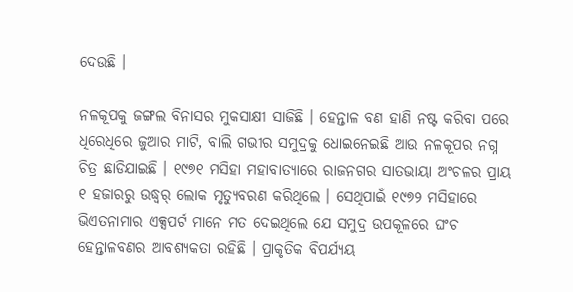ଦେଉଛି ।

ନଳକୂପକୁ ଜଙ୍ଗଲ ବିନାସର ମୁକସାକ୍ଷୀ ସାଜିଛି । ହେନ୍ତାଳ ବଣ ହାଣି ନଷ୍ଟ କରିବା ପରେ ଧିରେଧିରେ ଜୁଆର ମାଟି, ବାଲି ଗଭୀର ସମୁଦ୍ରକୁ ଧୋଇନେଇଛି ଆଉ ନଳକୂପର ନଗ୍ନ ଚିତ୍ର ଛାଡିଯାଇଛି । ୧୯୭୧ ମସିହା ମହାବାତ୍ୟାରେ ରାଜନଗର ସାତଭାୟା ଅଂଚଳର ପ୍ରାୟ ୧ ହଜାରରୁ ଉଦ୍ଧ୍ୱର୍ ଲୋକ ମୃତ୍ୟୁବରଣ କରିଥିଲେ । ସେଥିପାଇଁ ୧୯୭୨ ମସିହାରେ ଭିଏତନାମାର ଏକ୍ସପର୍ଟ ମାନେ ମତ ଦେଇଥିଲେ ଯେ ସମୁଦ୍ର ଉପକୂଳରେ ଘଂଚ ହେନ୍ତାଳବଣର ଆବଶ୍ୟକତା ରହିଛି । ପ୍ରାକୃତିକ ବିପର୍ଯ୍ୟୟ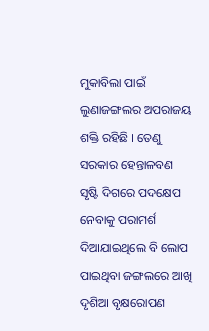ମୁକାବିଲା ପାଇଁ ଲୁଣାଜଙ୍ଗଲର ଅପରାଜୟ ଶକ୍ତି ରହିଛି । ତେଣୁ ସରକାର ହେନ୍ତାଳବଣ ସୃଷ୍ଟି ଦିଗରେ ପଦକ୍ଷେପ ନେବାକୁ ପରାମର୍ଶ ଦିଆଯାଇଥିଲେ ବି ଲୋପ ପାଇଥିବା ଜଙ୍ଗଲରେ ଆଖି ଦୃଶିଆ ବୃକ୍ଷରୋପଣ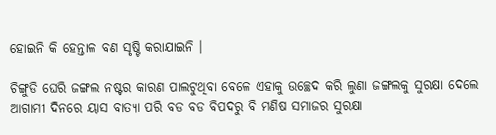ହୋଇନି କି ହେନ୍ତାଳ ବଣ ସୃଷ୍ଟି କରାଯାଇନି ।

ଚିଙ୍ଗୁଡି ଘେରି ଜଙ୍ଗଲ ନଷ୍ଟର କାରଣ ପାଲଟୁଥିବା ବେଳେ ଏହାକୁ ଉଚ୍ଛେଦ କରି ଲୁଣା ଜଙ୍ଗଲକୁ ସୁରକ୍ଷା ଦେଲେ ଆଗାମୀ ଦିନରେ ୟାସ ବାତ୍ୟା ପରି ବଡ ବଡ ବିପଦରୁ ବି ମଣିଷ ସମାଜର ସୁରକ୍ଷା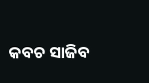କବଚ ସାଜିବ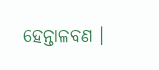ହେନ୍ତାଳବଣ ।